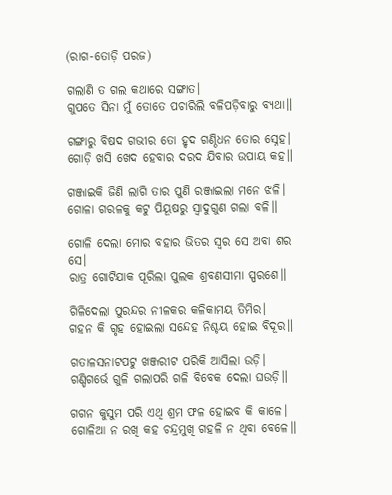(ରାଗ-ତୋଡ଼ି ପରଜ)

ଗଲାଣି ତ ଗଲ କଥାରେ ସଙ୍ଗାତ।
ଗୁପତେ ସିନା ମୁଁ ତୋତେ ପଚାରିଲି ବଳିପଡ଼ିବାରୁ ବ୍ୟଥା॥

ଗଙ୍ଗାରୁ ବିଷଦ ଗଭୀର ତୋ ହୃଦ ଗଣ୍ଠିଧନ ତୋର ସ୍ନେହ।
ଗୋଡ଼ି ଖସି ଖେଦ ହେବାର ଦରଦ ଯିବାର ଉପାୟ କହ॥

ଗଞ୍ଜାଇକି ଜିଣି ଲାଗି ତାର ପୁଣି ରଞ୍ଜାଇଲା ମନେ ଝଳି।
ଗୋଳା ଗରଳକୁ କଟୁ ପିୟୂଷରୁ ସ୍ୱାଦୁଗୁଣ ଗଲା ବଳି॥

ଗୋଳି ଦେଲା ମୋର ବହାର ଭିତର ସ୍ୱର ସେ ଅବା ଶର ସେ।
ରାତ୍ର ଗୋଟିଯାକ ପୂରିଲା ପୁଲକ ଶ୍ରବଣସୀମା ସ୍ପରଶେ॥

ଗିଳିଦେଲା ପୁରନ୍ଦର ନୀଳକର କଳିକାମୟ ତିମିର।
ଗହନ କି ଗୃହ ହୋଇଲା ସନ୍ଦେହ ନିଶ୍ଚୟ ହୋଇ ବିଦୂର॥

ଗତାଳସନାଟପଟୁ ଖଞ୍ଜରୀଟ ପରିକି ଆସିଲା ଉଡ଼ି।
ଗଣ୍ଡିଗର୍ଭେ ଗୁଳି ଗଲାପରି ଗଳି ବିବେକ ଦେଲା ଘଉଡ଼ି॥

ଗଗନ କୁସୁମ ପରି ଏଥି ଶ୍ରମ ଫଳ ହୋଇବ କି କାଳେ।
ଗୋଳିଆ ନ ରଖି କହ ଚନ୍ଦ୍ରମୁଖି ଗହଳି ନ ଥିବା ବେଳେ॥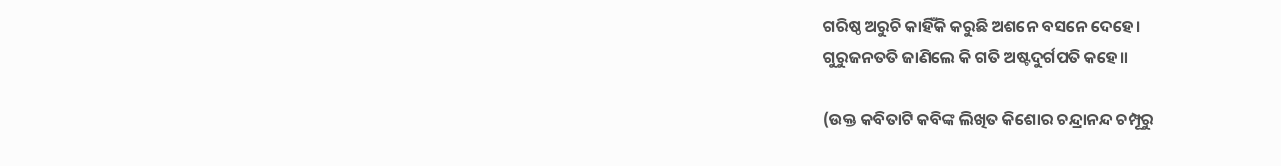ଗରିଷ୍ଠ ଅରୁଚି କାହିଁକି କରୁଛି ଅଶନେ ବସନେ ଦେହେ।
ଗୁରୁଜନତତି ଜାଣିଲେ କି ଗତି ଅଷ୍ଟଦୁର୍ଗପତି କହେ॥

(ଉକ୍ତ କବିତାଟି କବିଙ୍କ ଲିଖିତ କିଶୋର ଚନ୍ଦ୍ରାନନ୍ଦ ଚମ୍ପୂରୁ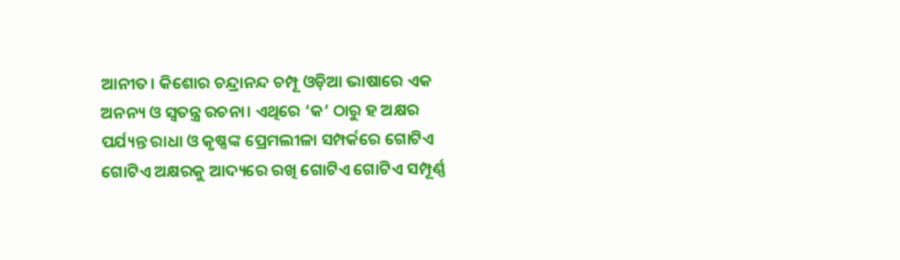ଆନୀତ। କିଶୋର ଚନ୍ଦ୍ରାନନ୍ଦ ଚମ୍ପୂ ଓଡ଼ିଆ ଭାଷାରେ ଏକ ଅନନ୍ୟ ଓ ସ୍ୱତନ୍ତ୍ର ରଚନା। ଏଥିରେ ‘କ’ ଠାରୁ ହ ଅକ୍ଷର ପର୍ଯ୍ୟନ୍ତ ରାଧା ଓ କୃଷ୍ଣଙ୍କ ପ୍ରେମଲୀଳା ସମ୍ପର୍କରେ ଗୋଟିଏ ଗୋଟିଏ ଅକ୍ଷରକୁ ଆଦ୍ୟରେ ରଖି ଗୋଟିଏ ଗୋଟିଏ ସମ୍ପୂର୍ଣ୍ଣ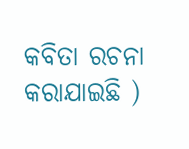କବିତା ରଚନା କରାଯାଇଛି )